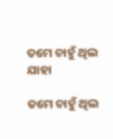ତମେ ଚାହୁଁ ଥିଲ ଯାହା

ତମେ ଚାହୁଁ ଥିଲ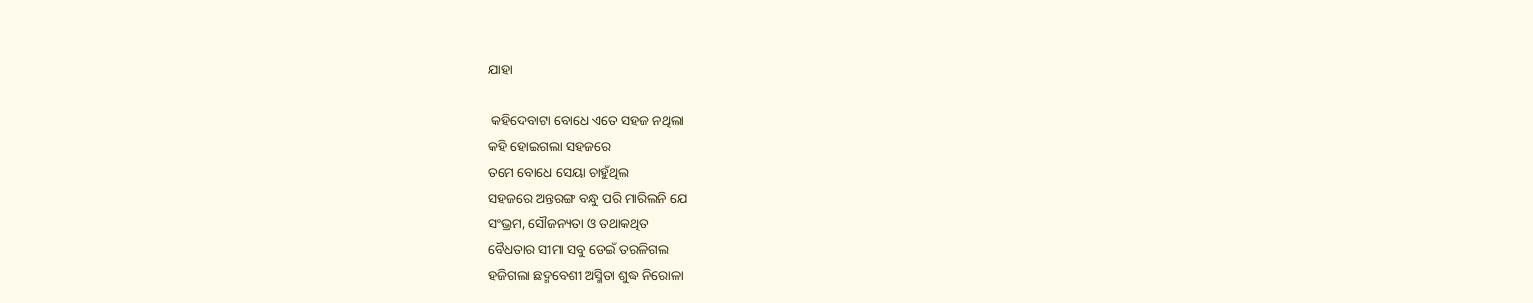ଯାହା

 କହିଦେବାଟା ବୋଧେ ଏତେ ସହଜ ନଥିଲା
କହି ହୋଇଗଲା ସହଜରେ
ତମେ ବୋଧେ ସେୟା ଚାହୁଁଥିଲ
ସହଜରେ ଅନ୍ତରଙ୍ଗ ବନ୍ଧୁ ପରି ମାରିଲନି ଯେ
ସଂଭ୍ରମ, ସୌଜନ୍ୟତା ଓ ତଥାକଥିତ
ବୈଧତାର ସୀମା ସବୁ ଡେଇଁ ତରଳିଗଲ
ହଜିଗଲା ଛଦ୍ମବେଶୀ ଅସ୍ମିତା ଶୁଦ୍ଧ ନିରୋଳା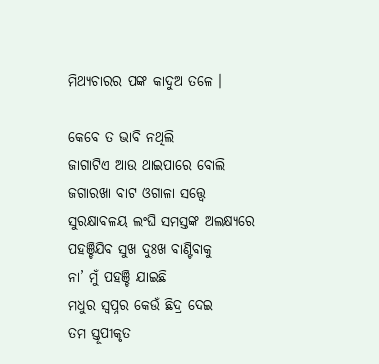ମିଥ୍ୟଚାରର ପଙ୍କ କାଦୁଅ ତଳେ ।

କେବେ ତ ଭାବି ନଥିଲି
ଜାଗାଟିଏ ଆଉ ଥାଇପାରେ ବୋଲି
ଜଗାରଖା ବାଟ ଓଗାଳା ସତ୍ତ୍ୱେ
ସୁରକ୍ଷାବଳୟ ଲଂଘି ସମସ୍ତଙ୍କ ଅଲକ୍ଷ୍ୟରେ
ପହଞ୍ଚିଯିବ ସୁଖ ଦୁଃଖ ବାଣ୍ଟିବାକୁ
ନା’ ମୁଁ ପହଞ୍ଚି ଯାଇଛି
ମଧୁର ସ୍ୱପ୍ନର କେଉଁ ଛିଦ୍ର ଦେଇ
ତମ ସ୍ତୂପୀକୃତ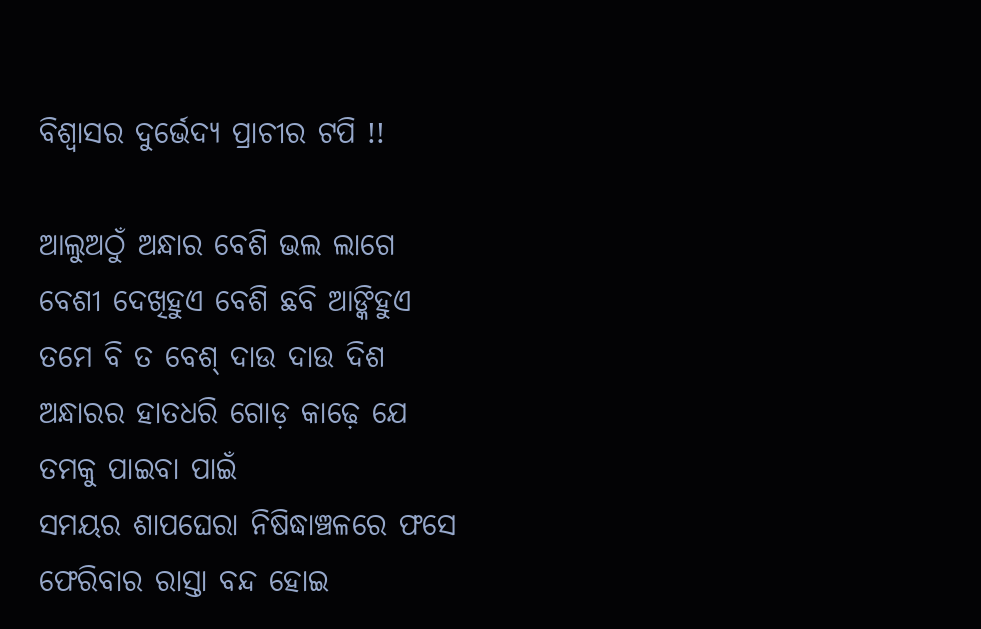ବିଶ୍ବାସର ଦୁର୍ଭେଦ୍ୟ ପ୍ରାଚୀର ଟପି !!

ଆଲୁଅଠୁଁ ଅନ୍ଧାର ବେଶି ଭଲ ଲାଗେ
ବେଶୀ ଦେଖିହୁଏ ବେଶି ଛବି ଆଙ୍କିହୁଏ
ତମେ ବି ତ ବେଶ୍‌ ଦାଉ ଦାଉ ଦିଶ
ଅନ୍ଧାରର ହାତଧରି ଗୋଡ଼ କାଢ଼େ ଯେ
ତମକୁ ପାଇବା ପାଇଁ
ସମୟର ଶାପଘେରା ନିଷିଦ୍ଧାଞ୍ଚଳରେ ଫସେ
ଫେରିବାର ରାସ୍ତା ବନ୍ଦ ହୋଇ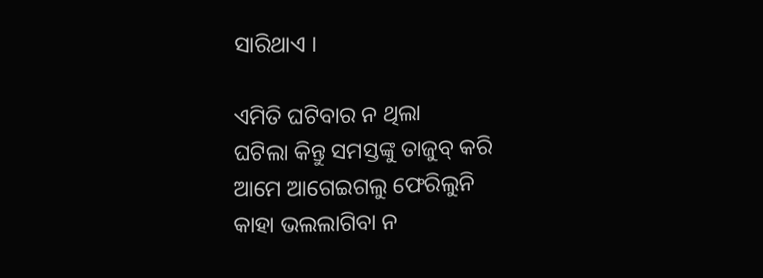ସାରିଥାଏ ।

ଏମିତି ଘଟିବାର ନ ଥିଲା
ଘଟିଲା କିନ୍ତୁ ସମସ୍ତଙ୍କୁ ତାଜୁବ୍‌ କରି
ଆମେ ଆଗେଇଗଲୁ ଫେରିଲୁନି
କାହା ଭଲଲାଗିବା ନ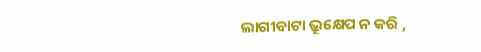ଲାଗୀବାଟା ଭ୍ରୁକ୍ଷେପ ନ କରି ,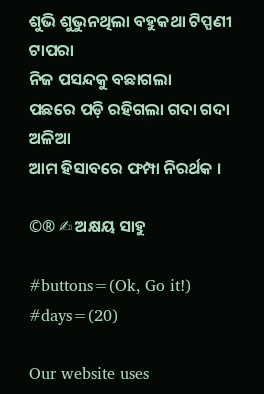ଶୁଭି ଶୁଭୁନଥିଲା ବହୁକଥା ଟିପ୍ପଣୀ ଟାପରା
ନିଜ ପସନ୍ଦକୁ ବଛାଗଲା
ପଛରେ ପଡ଼ି ରହିଗଲା ଗଦା ଗଦା ଅଳିଆ
ଆମ ହିସାବରେ ଫମ୍ପା ନିରର୍ଥକ ।

©® ✍ ଅକ୍ଷୟ ସାହୁ

#buttons=(Ok, Go it!) #days=(20)

Our website uses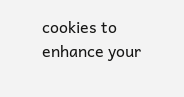cookies to enhance your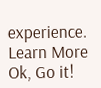experience. Learn More
Ok, Go it!